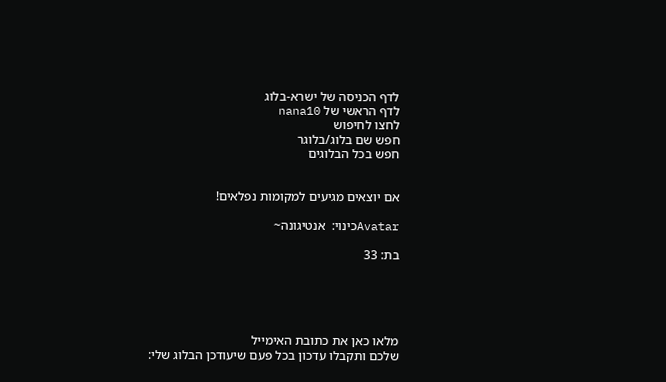לדף הכניסה של ישרא-בלוג
לדף הראשי של nana10
לחצו לחיפוש
חפש שם בלוג/בלוגר
חפש בכל הבלוגים


אם יוצאים מגיעים למקומות נפלאים!

Avatarכינוי:  אנטיגונה~

בת: 33





מלאו כאן את כתובת האימייל
שלכם ותקבלו עדכון בכל פעם שיעודכן הבלוג שלי: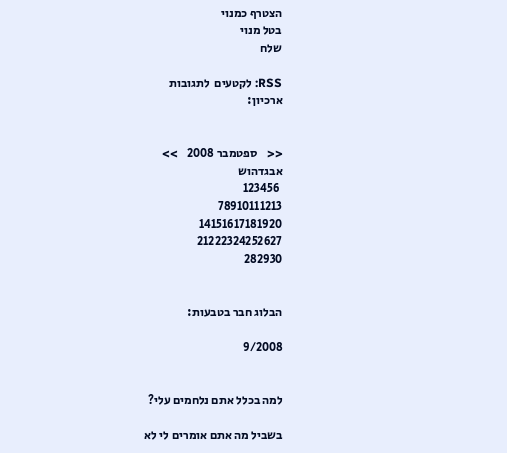הצטרף כמנוי
בטל מנוי
שלח

RSS: לקטעים  לתגובות
ארכיון:


<<    ספטמבר 2008    >>
אבגדהוש
 123456
78910111213
14151617181920
21222324252627
282930


הבלוג חבר בטבעות:

9/2008


למה בכלל אתם נלחמים עלי?

בשביל מה אתם אומרים לי לא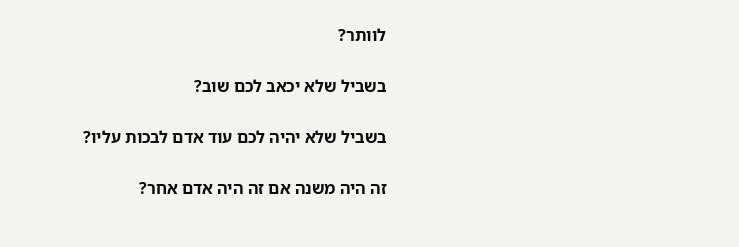לוותר?

בשביל שלא יכאב לכם שוב?

בשביל שלא יהיה לכם עוד אדם לבכות עליו?

זה היה משנה אם זה היה אדם אחר?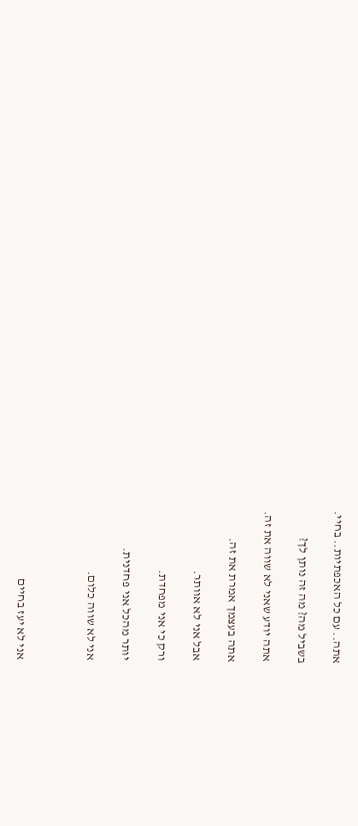אתה.. עם כל האכפתיות.. בחיי.

בשביל מה? מה זה נותן לך?

אתה יודע שאני לא שווה את זה.

אתה בעצמך אמרת את זה.

אבל אני לא אוותר.

ורק כי אני מפחדת.

יותר מהכל אני פחדנית.

אני לא שווה כלום.



אני לא יעז בחיים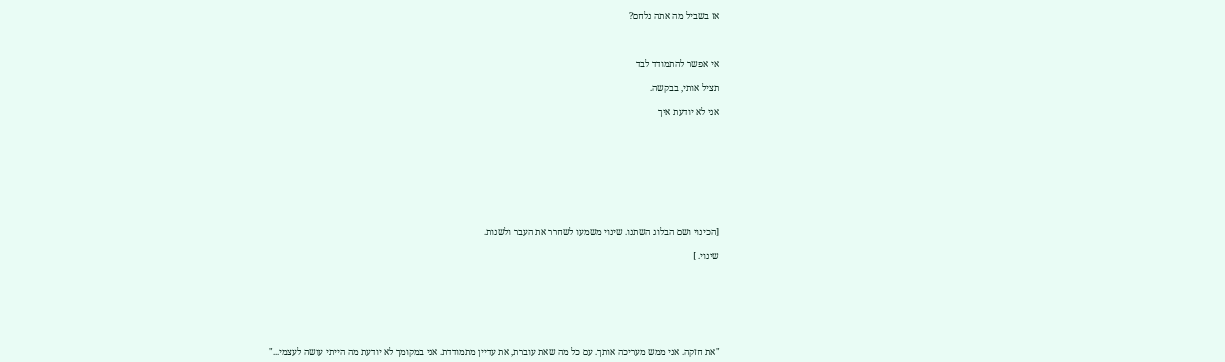אז בשביל מה אתה נלחם?



אי אפשר להתמודד לבד

תציל אותי, בבקשה.

אני לא יודעת איך









[הכינוי ושם הבלוג השתנו. שינוי משמעו לשחרר את העבר ולשנות.

שינוי. ]







"את חזקה. אני ממש מעריכה אותך. עם כל מה שאת עוברת, את עדיין מתמודדת. אני במקומך לא יודעת מה הייתי עושה לעצמי..."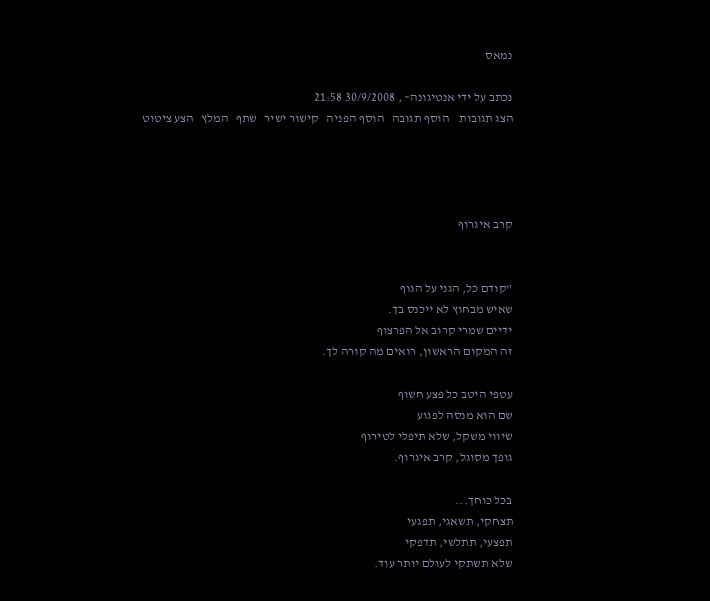נמאס

נכתב על ידי אנטיגונה~ , 30/9/2008 21:58
הצג תגובות    הוסף תגובה   הוסף הפניה   קישור ישיר   שתף   המלץ   הצע ציטוט




קרב איגרוף


"קודם כל, הגני על הגוף
שאיש מבחוץ לא ייכנס בך.
ידיים שמרי קרוב אל הפרצוף
זה המקום הראשון, רואים מה קורה לך.

עטפי היטב כל פצע חשוף
שם הוא מנסה לפגוע
שיווי משקל, שלא תיפלי לטירוף
גופך מסוגל, קרב איגרוף.

בכל כוחך...
תצחקי, תשאגי, תפגעי
תפצעי, תתלשי, תדפקי
שלא תשתקי לעולם יותר עוד.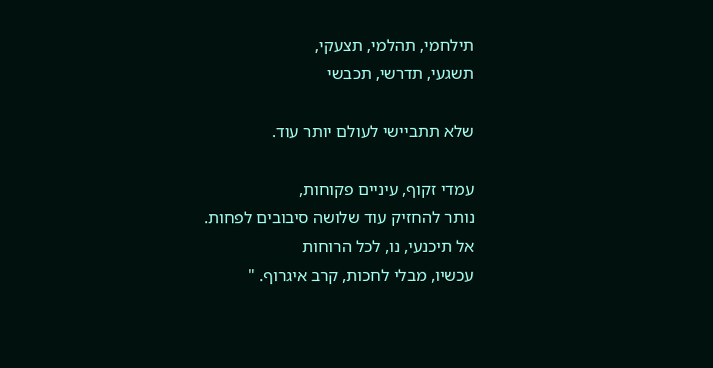תילחמי, תהלמי, תצעקי,
תשגעי, תדרשי, תכבשי

שלא תתביישי לעולם יותר עוד.

עמדי זקוף, עיניים פקוחות,
נותר להחזיק עוד שלושה סיבובים לפחות.
אל תיכנעי, נו, לכל הרוחות
עכשיו, מבלי לחכות, קרב איגרוף. "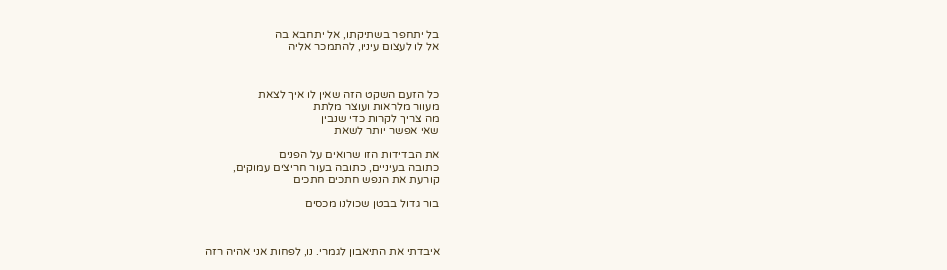בל יתחפר בשתיקתו, אל יתחבא בה
אל לו לעצום עיניו, להתמכר אליה



כל הזעם השקט הזה שאין לו איך לצאת
מעוור מלראות ועוצר מלתת
מה צריך לקרות כדי שנבין
שאי אפשר יותר לשאת

את הבדידות הזו שרואים על הפנים
כתובה בעיניים, כתובה בעור חריצים עמוקים,
קורעת את הנפש חתכים חתכים

בור גדול בבטן שכולנו מכסים



איבדתי את התיאבון לגמרי. נו, לפחות אני אהיה רזה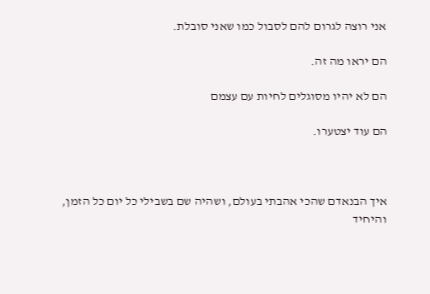אני רוצה לגרום להם לסבול כמו שאני סובלת.

הם יראו מה זה.

הם לא יהיו מסוגלים לחיות עם עצמם

הם עוד יצטערו.



איך הבנאדם שהכי אהבתי בעולם, ושהיה שם בשבילי כל יום כל הזמן, והיחיד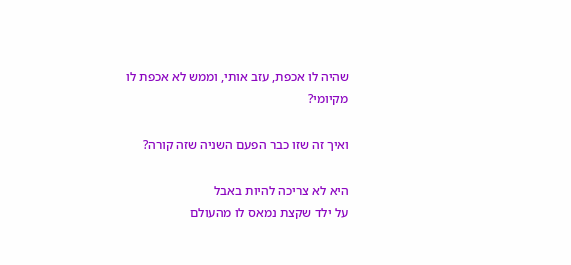שהיה לו אכפת, עזב אותי, וממש לא אכפת לו מקיומי?

ואיך זה שזו כבר הפעם השניה שזה קורה?

היא לא צריכה להיות באבל
על ילד שקצת נמאס לו מהעולם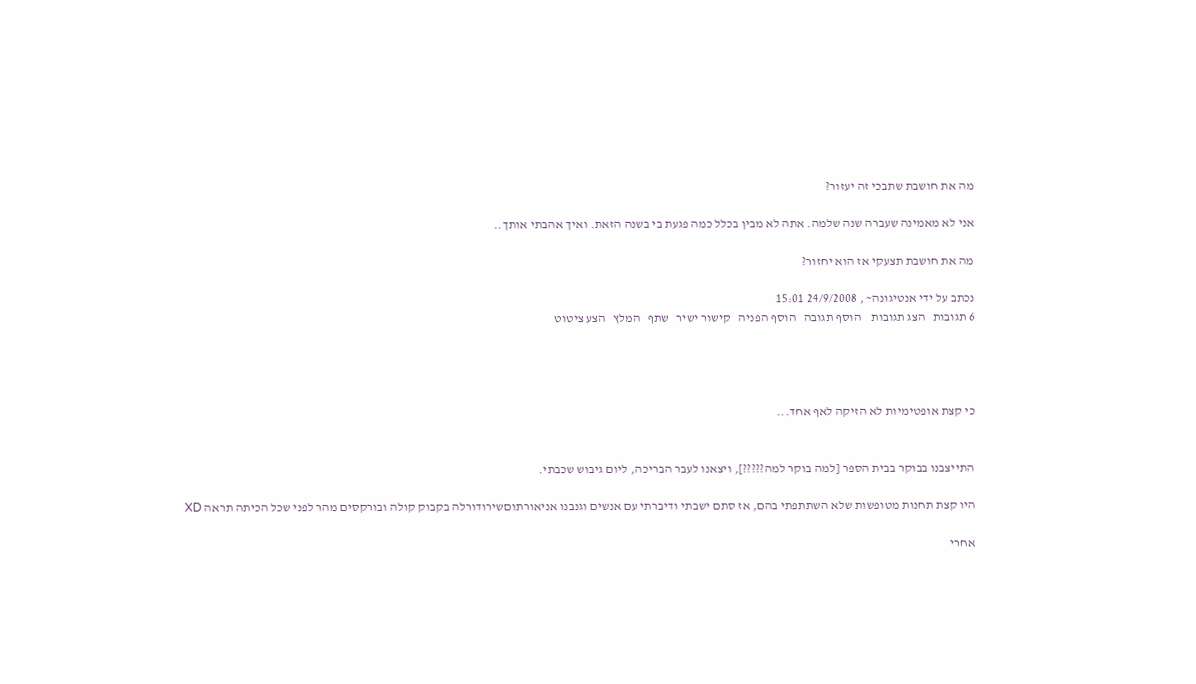מה את חושבת שתבכי זה יעזור?

אני לא מאמינה שעברה שנה שלמה. אתה לא מבין בכלל כמה פגעת בי בשנה הזאת. ואיך אהבתי אותך..

מה את חושבת תצעקי אז הוא יחזור?

נכתב על ידי אנטיגונה~ , 24/9/2008 15:01
6 תגובות   הצג תגובות    הוסף תגובה   הוסף הפניה   קישור ישיר   שתף   המלץ   הצע ציטוט




כי קצת אופטימיות לא הזיקה לאף אחד...


התייצבנו בבוקר בבית הספר [למה בוקר למה?????], ויצאנו לעבר הבריכה, ליום גיבוש שכבתי.

היו קצת תחנות מטופשות שלא השתתפתי בהם, אז סתם ישבתי ודיברתי עם אנשים וגנבנו אניאורתוםשירודורלה בקבוק קולה ובורקסים מהר לפני שכל הכיתה תראה XD

אחרי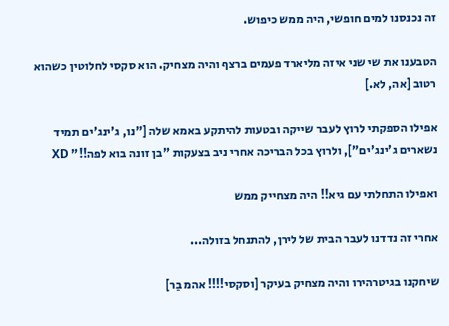זה נכנסנו למים חופשי, היה ממש כיפוש.

הטבענו את שי שני איזה מליארד פעמים ברצף והיה מצחיק. הוא סקסי לחלוטין כשהוא רטוב [אה, לא.]

אפילו הספקתי לרוץ לעבר שייקה ובטעות להיתקע באמא שלה ["נו, ג'ינג'ים תמיד נשארים ג'ינג'ים"], ולרוץ בכל הבריכה אחרי ניב בצעקות "בן זונה בוא לפה!!" XD

ואפילו התחלתי עם גיא!! היה מצחייק ממש

אחרי זה נדדנו לעבר הבית של לירן, להתנחל בזולה...

שיחקנו בגיטרהירו והיה מצחיק בעיקר [וסקסי!!!! אהמ בַר]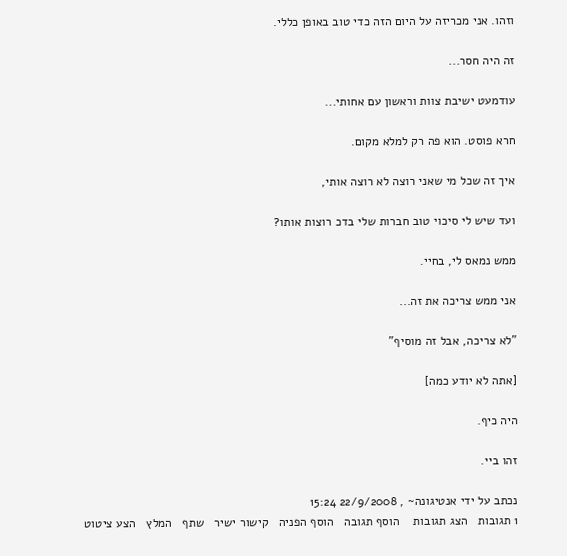וזהו. אני מכריזה על היום הזה כדי טוב באופן כללי.

זה היה חסר...

עודמעט ישיבת צוות וראשון עם אחותי...

חרא פוסט. הוא פה רק למלא מקום.

איך זה שכל מי שאני רוצה לא רוצה אותי,

ועד שיש לי סיכוי טוב חברות שלי בדכ רוצות אותו?

ממש נמאס לי, בחיי.

אני ממש צריכה את זה...

"לא צריכה, אבל זה מוסיף"

[אתה לא יודע כמה]

היה כיף.

זהו ביי.

נכתב על ידי אנטיגונה~ , 22/9/2008 15:24
1 תגובות   הצג תגובות    הוסף תגובה   הוסף הפניה   קישור ישיר   שתף   המלץ   הצע ציטוט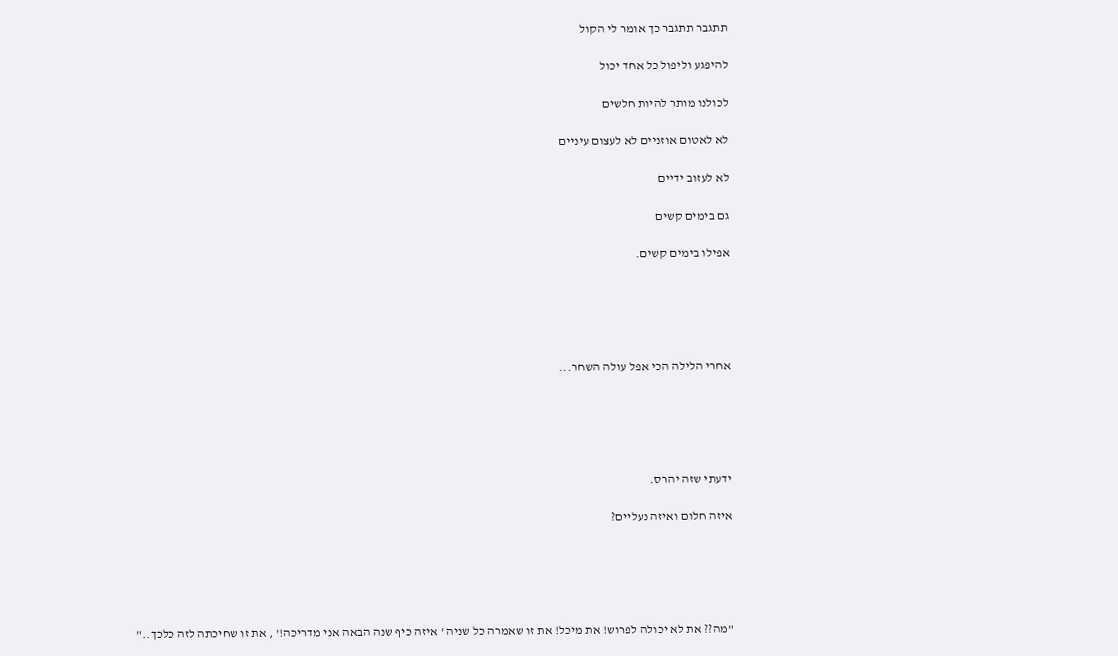תתגבר תתגבר כך אומר לי הקול

להיפגע וליפול כל אחד יכול

לכולנו מותר להיות חלשים

לא לאטום אוזניים לא לעצום עיניים

לא לעזוב ידיים

גם בימים קשים

אפילו בימים קשים.





אחרי הלילה הכי אפל עולה השחר...





ידעתי שזה יהרס.

איזה חלום ואיזה נעליים?





"מה?? את לא יכולה לפרוש! את מיכל! את זו שאמרה כל שניה ' איזה כיף שנה הבאה אני מדריכה!' , את זו שחיכתה לזה כלכך.."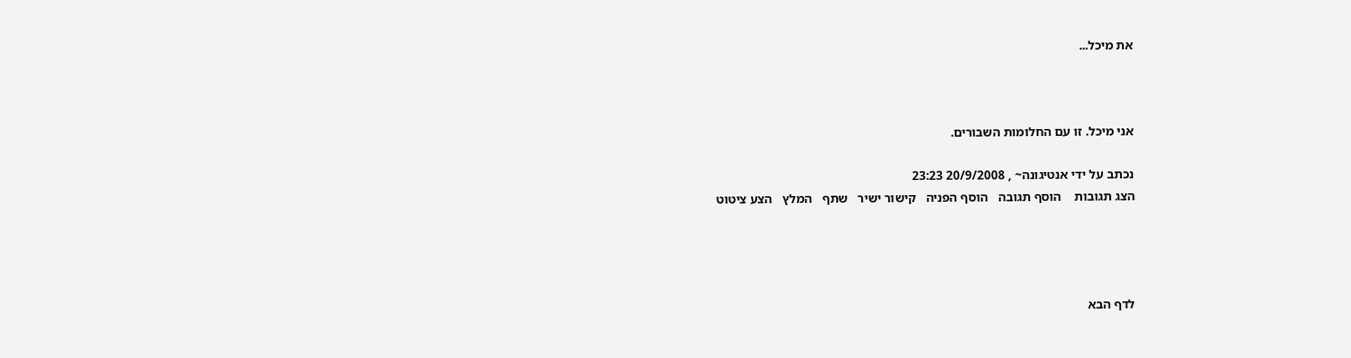את מיכל...



אני מיכל. זו עם החלומות השבורים.

נכתב על ידי אנטיגונה~ , 20/9/2008 23:23
הצג תגובות    הוסף תגובה   הוסף הפניה   קישור ישיר   שתף   המלץ   הצע ציטוט




לדף הבא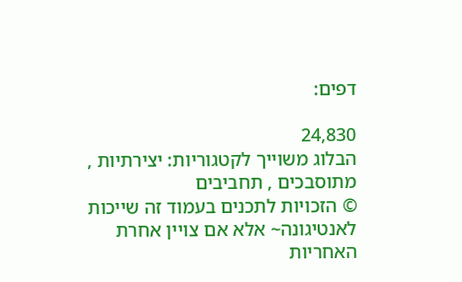דפים:

24,830
הבלוג משוייך לקטגוריות: יצירתיות , מתוסבכים , תחביבים
© הזכויות לתכנים בעמוד זה שייכות לאנטיגונה~ אלא אם צויין אחרת
האחריות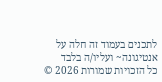לתכנים בעמוד זה חלה על אנטיגונה~ ועליו/ה בלבד
כל הזכויות שמורות 2026 ©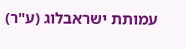עמותת ישראבלוג (ע"ר)